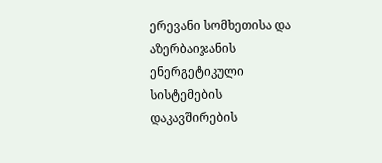ერევანი სომხეთისა და აზერბაიჯანის ენერგეტიკული სისტემების დაკავშირების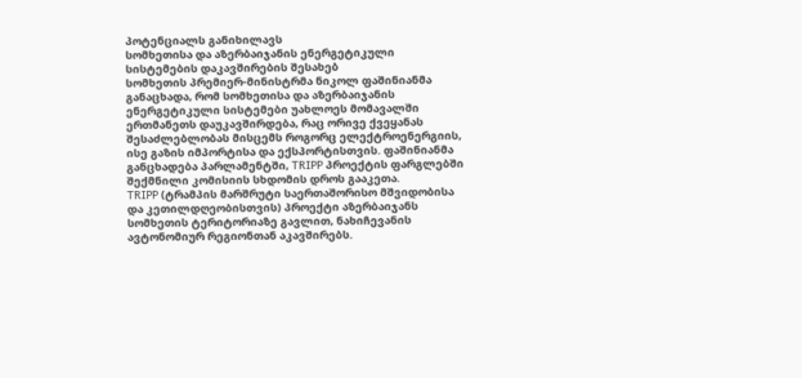პოტენციალს განიხილავს
სომხეთისა და აზერბაიჯანის ენერგეტიკული სისტემების დაკავშირების შესახებ
სომხეთის პრემიერ-მინისტრმა ნიკოლ ფაშინიანმა განაცხადა, რომ სომხეთისა და აზერბაიჯანის ენერგეტიკული სისტემები უახლოეს მომავალში ერთმანეთს დაუკავშირდება, რაც ორივე ქვეყანას შესაძლებლობას მისცემს როგორც ელექტროენერგიის, ისე გაზის იმპორტისა და ექსპორტისთვის. ფაშინიანმა განცხადება პარლამენტში, TRIPP პროექტის ფარგლებში შექმნილი კომისიის სხდომის დროს გააკეთა.
TRIPP (ტრამპის მარშრუტი საერთაშორისო მშვიდობისა და კეთილდღეობისთვის) პროექტი აზერბაიჯანს სომხეთის ტერიტორიაზე გავლით, ნახიჩევანის ავტონომიურ რეგიონთან აკავშირებს.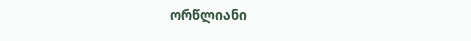ორწლიანი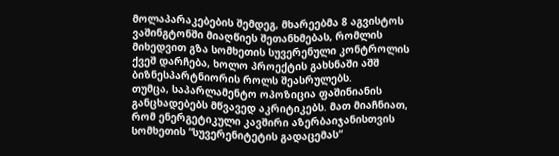მოლაპარაკებების შემდეგ, მხარეებმა 8 აგვისტოს ვაშინგტონში მიაღწიეს შეთანხმებას, რომლის მიხედვით გზა სომხეთის სუვერენული კონტროლის ქვეშ დარჩება, ხოლო პროექტის გახსნაში აშშ ბიზნესპარტნიორის როლს შეასრულებს.
თუმცა, საპარლამენტო ოპოზიცია ფაშინიანის განცხადებებს მწვავედ აკრიტიკებს. მათ მიაჩნიათ, რომ ენერგეტიკული კავშირი აზერბაიჯანისთვის სომხეთის “სუვერენიტეტის გადაცემას“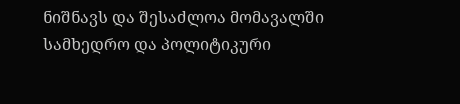ნიშნავს და შესაძლოა მომავალში სამხედრო და პოლიტიკური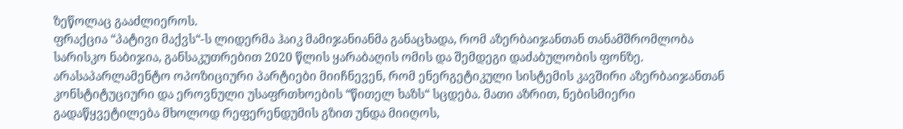ზეწოლაც გააძლიეროს.
ფრაქცია “პატივი მაქვს“-ს ლიდერმა ჰაიკ მამიჯანიანმა განაცხადა, რომ აზერბაიჯანთან თანამშრომლობა სარისკო ნაბიჯია, განსაკუთრებით 2020 წლის ყარაბაღის ომის და შემდეგი დაძაბულობის ფონზე.
არასაპარლამენტო ოპოზიციური პარტიები მიიჩნევენ, რომ ენერგეტიკული სისტემის კავშირი აზერბაიჯანთან კონსტიტუციური და ეროვნული უსაფრთხოების “წითელ ხაზს“ სცდება. მათი აზრით, ნებისმიერი გადაწყვეტილება მხოლოდ რეფერენდუმის გზით უნდა მიიღოს,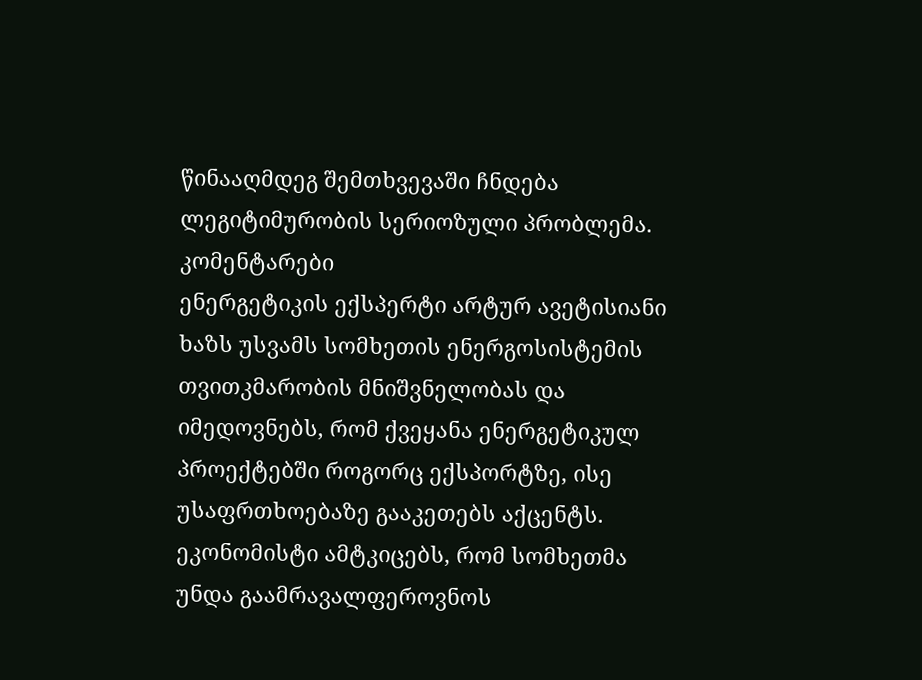წინააღმდეგ შემთხვევაში ჩნდება ლეგიტიმურობის სერიოზული პრობლემა.
კომენტარები
ენერგეტიკის ექსპერტი არტურ ავეტისიანი ხაზს უსვამს სომხეთის ენერგოსისტემის თვითკმარობის მნიშვნელობას და იმედოვნებს, რომ ქვეყანა ენერგეტიკულ პროექტებში როგორც ექსპორტზე, ისე უსაფრთხოებაზე გააკეთებს აქცენტს.
ეკონომისტი ამტკიცებს, რომ სომხეთმა უნდა გაამრავალფეროვნოს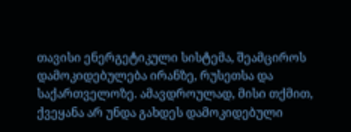თავისი ენერგეტიკული სისტემა, შეამციროს დამოკიდებულება ირანზე, რუსეთსა და საქართველოზე. ამავდროულად, მისი თქმით, ქვეყანა არ უნდა გახდეს დამოკიდებული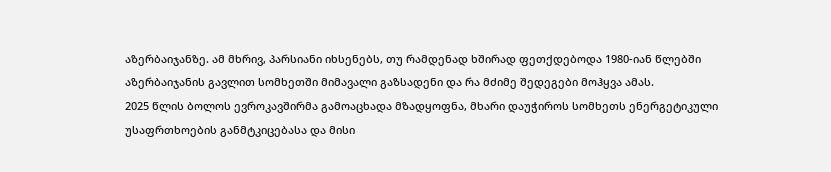აზერბაიჯანზე. ამ მხრივ, პარსიანი იხსენებს, თუ რამდენად ხშირად ფეთქდებოდა 1980-იან წლებში აზერბაიჯანის გავლით სომხეთში მიმავალი გაზსადენი და რა მძიმე შედეგები მოჰყვა ამას.
2025 წლის ბოლოს ევროკავშირმა გამოაცხადა მზადყოფნა, მხარი დაუჭიროს სომხეთს ენერგეტიკული უსაფრთხოების განმტკიცებასა და მისი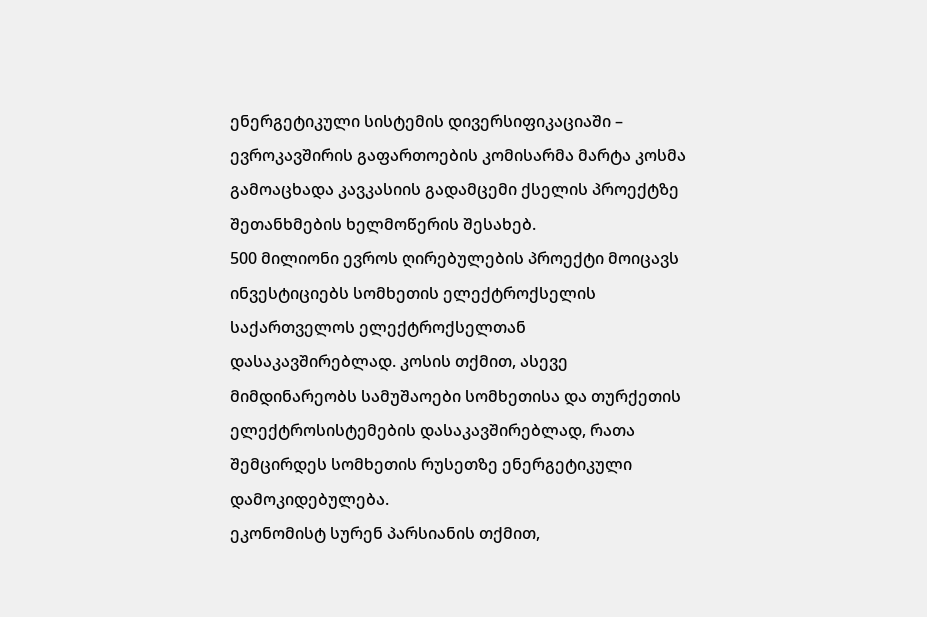ენერგეტიკული სისტემის დივერსიფიკაციაში – ევროკავშირის გაფართოების კომისარმა მარტა კოსმა გამოაცხადა კავკასიის გადამცემი ქსელის პროექტზე შეთანხმების ხელმოწერის შესახებ.
500 მილიონი ევროს ღირებულების პროექტი მოიცავს ინვესტიციებს სომხეთის ელექტროქსელის საქართველოს ელექტროქსელთან დასაკავშირებლად. კოსის თქმით, ასევე მიმდინარეობს სამუშაოები სომხეთისა და თურქეთის ელექტროსისტემების დასაკავშირებლად, რათა შემცირდეს სომხეთის რუსეთზე ენერგეტიკული დამოკიდებულება.
ეკონომისტ სურენ პარსიანის თქმით,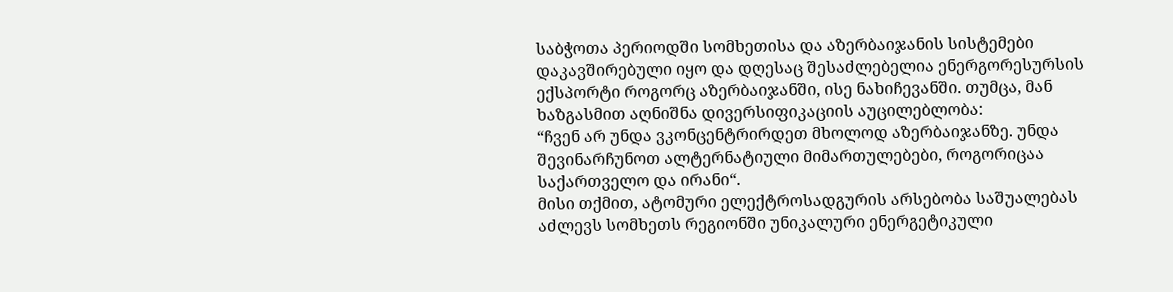საბჭოთა პერიოდში სომხეთისა და აზერბაიჯანის სისტემები დაკავშირებული იყო და დღესაც შესაძლებელია ენერგორესურსის ექსპორტი როგორც აზერბაიჯანში, ისე ნახიჩევანში. თუმცა, მან ხაზგასმით აღნიშნა დივერსიფიკაციის აუცილებლობა:
“ჩვენ არ უნდა ვკონცენტრირდეთ მხოლოდ აზერბაიჯანზე. უნდა შევინარჩუნოთ ალტერნატიული მიმართულებები, როგორიცაა საქართველო და ირანი“.
მისი თქმით, ატომური ელექტროსადგურის არსებობა საშუალებას აძლევს სომხეთს რეგიონში უნიკალური ენერგეტიკული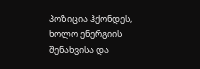პოზიცია ჰქონდეს, ხოლო ენერგიის შენახვისა და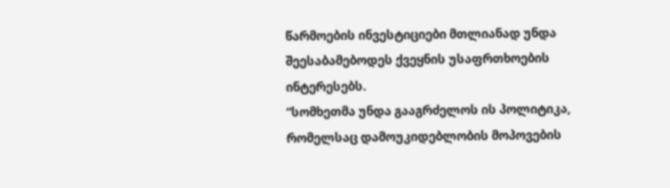წარმოების ინვესტიციები მთლიანად უნდა შეესაბამებოდეს ქვეყნის უსაფრთხოების ინტერესებს.
“სომხეთმა უნდა გააგრძელოს ის პოლიტიკა, რომელსაც დამოუკიდებლობის მოპოვების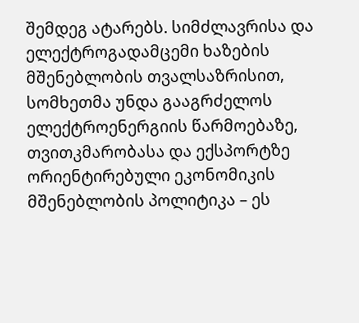შემდეგ ატარებს. სიმძლავრისა და ელექტროგადამცემი ხაზების მშენებლობის თვალსაზრისით, სომხეთმა უნდა გააგრძელოს ელექტროენერგიის წარმოებაზე, თვითკმარობასა და ექსპორტზე ორიენტირებული ეკონომიკის მშენებლობის პოლიტიკა – ეს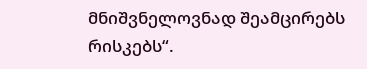მნიშვნელოვნად შეამცირებს რისკებს“.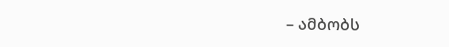– ამბობს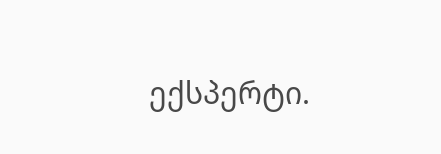ექსპერტი.